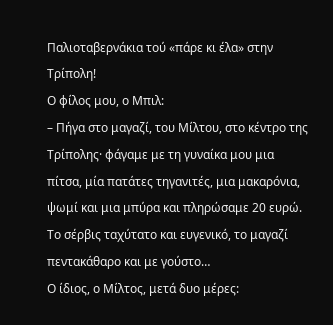Παλιοταβερνάκια τού «πάρε κι έλα» στην Τρίπολη!
Ο φίλος μου, ο Μπιλ:
– Πήγα στο μαγαζί, του Μίλτου, στο κέντρο της Τρίπολης· φάγαμε με τη γυναίκα μου μια πίτσα, μία πατάτες τηγανιτές, μια μακαρόνια, ψωμί και μια μπύρα και πληρώσαμε 20 ευρώ. Το σέρβις ταχύτατο και ευγενικό, το μαγαζί πεντακάθαρο και με γούστο…
Ο ίδιος, ο Μίλτος, μετά δυο μέρες: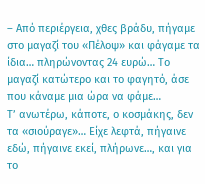– Από περιέργεια, χθες βράδυ, πήγαμε στο μαγαζί του «Πέλοψ» και φάγαμε τα ίδια… πληρώνοντας 24 ευρώ… Το μαγαζί κατώτερο και το φαγητό, άσε που κάναμε μια ώρα να φάμε…
Τ’ ανωτέρω, κάποτε, ο κοσμάκης, δεν τα «σιούραγε»… Είχε λεφτά, πήγαινε εδώ, πήγαινε εκεί, πλήρωνε…, και για το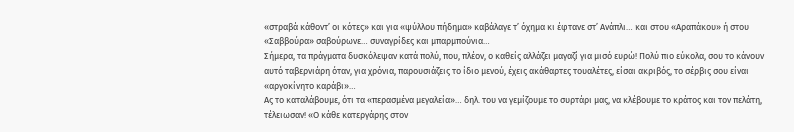«στραβά κάθοντ’ οι κότες» και για «ψύλλου πήδημα» καβάλαγε τ’ όχημα κι έφτανε στ’ Ανάπλι… και στου «Αραπάκου» ή στου «Σαββούρα» σαβούρωνε… συναγρίδες και μπαρμπούνια…
Σήμερα, τα πράγματα δυσκόλεψαν κατά πολύ, που, πλέον, ο καθείς αλλάζει μαγαζί για μισό ευρώ! Πολύ πιο εύκολα, σου το κάνουν αυτό ταβερνιάρη όταν, για χρόνια, παρουσιάζεις το ίδιο μενού, έχεις ακάθαρτες τουαλέτες, είσαι ακριβός, το σέρβις σου είναι «αργοκίνητο καράβι»…
Ας το καταλάβουμε, ότι τα «περασμένα μεγαλεία»… δηλ. του να γεμίζουμε το συρτάρι μας, να κλέβουμε το κράτος και τον πελάτη, τέλειωσαν! «Ο κάθε κατεργάρης στον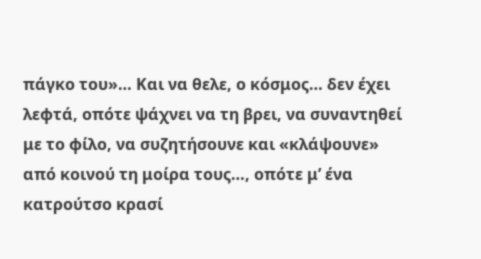πάγκο του»… Και να θελε, ο κόσμος… δεν έχει λεφτά, οπότε ψάχνει να τη βρει, να συναντηθεί με το φίλο, να συζητήσουνε και «κλάψουνε» από κοινού τη μοίρα τους…, οπότε μ’ ένα κατρούτσο κρασί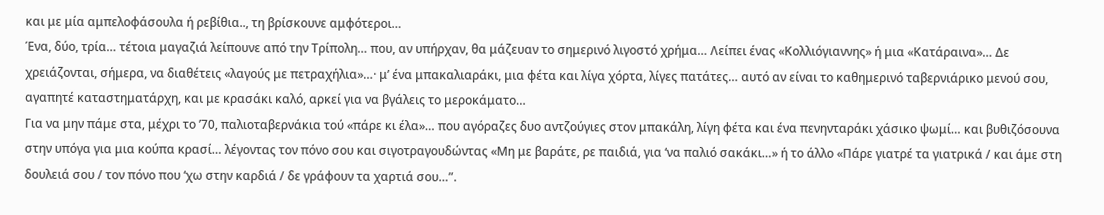και με μία αμπελοφάσουλα ή ρεβίθια.., τη βρίσκουνε αμφότεροι…
Ένα, δύο, τρία… τέτοια μαγαζιά λείπουνε από την Τρίπολη… που, αν υπήρχαν, θα μάζευαν το σημερινό λιγοστό χρήμα… Λείπει ένας «Κολλιόγιαννης» ή μια «Κατάραινα»… Δε χρειάζονται, σήμερα, να διαθέτεις «λαγούς με πετραχήλια»…· μ’ ένα μπακαλιαράκι, μια φέτα και λίγα χόρτα, λίγες πατάτες… αυτό αν είναι το καθημερινό ταβερνιάρικο μενού σου, αγαπητέ καταστηματάρχη, και με κρασάκι καλό, αρκεί για να βγάλεις το μεροκάματο…
Για να μην πάμε στα, μέχρι το ’70, παλιοταβερνάκια τού «πάρε κι έλα»… που αγόραζες δυο αντζούγιες στον μπακάλη, λίγη φέτα και ένα πενηνταράκι χάσικο ψωμί… και βυθιζόσουνα στην υπόγα για μια κούπα κρασί… λέγοντας τον πόνο σου και σιγοτραγουδώντας «Μη με βαράτε, ρε παιδιά, για ‘να παλιό σακάκι…» ή το άλλο «Πάρε γιατρέ τα γιατρικά / και άμε στη δουλειά σου / τον πόνο που ‘χω στην καρδιά / δε γράφουν τα χαρτιά σου…”.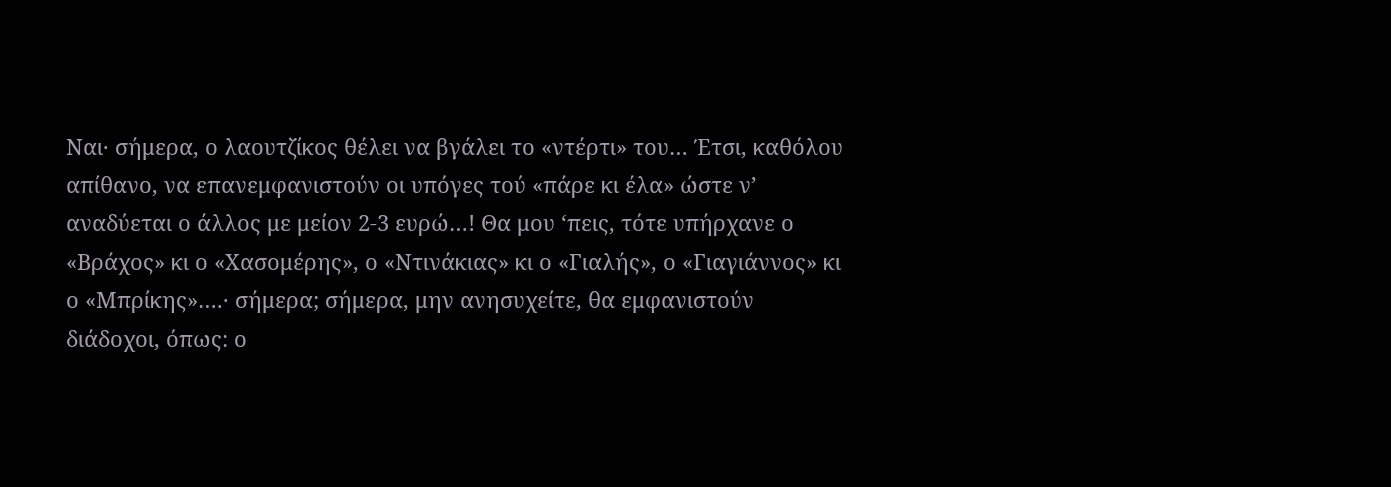Ναι· σήμερα, ο λαουτζίκος θέλει να βγάλει το «ντέρτι» του… Έτσι, καθόλου απίθανο, να επανεμφανιστούν οι υπόγες τού «πάρε κι έλα» ώστε ν’ αναδύεται ο άλλος με μείον 2-3 ευρώ…! Θα μου ‘πεις, τότε υπήρχανε ο «Βράχος» κι ο «Χασομέρης», ο «Ντινάκιας» κι ο «Γιαλής», ο «Γιαγιάννος» κι ο «Μπρίκης»….· σήμερα; σήμερα, μην ανησυχείτε, θα εμφανιστούν διάδοχοι, όπως: ο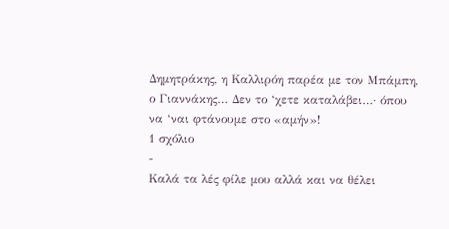Δημητράκης, η Καλλιρόη παρέα με τον Μπάμπη, ο Γιαννάκης… Δεν το ‘χετε καταλάβει…· όπου να ‘ναι φτάνουμε στο «αμήν»!
1 σχόλιο
-
Καλά τα λές φίλε μου αλλά και να θέλει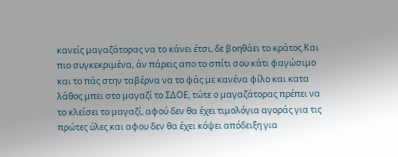κανείς μαγαζάτορας να το κάνει έτσι, δε βοηθάει το κράτος.Και πιο συγκεκριμένα, άν πάρεις απο το σπίτι σου κάτι φαγώσιμο και το πάς στην ταβέρνα να το φάς με κανένα φίλο και κατα λάθος μπει στο μαγαζί το ΣΔΟΕ, τώτε ο μαγαζάτορας πρέπει να το κλείσει το μαγαζί, αφού δεν θα έχει τιμολόγια αγοράς για τις πρώτες ύλες και αφου δεν θα έχει κόψει απόδειξη για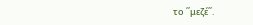το ΄΄μεζέ΄΄.